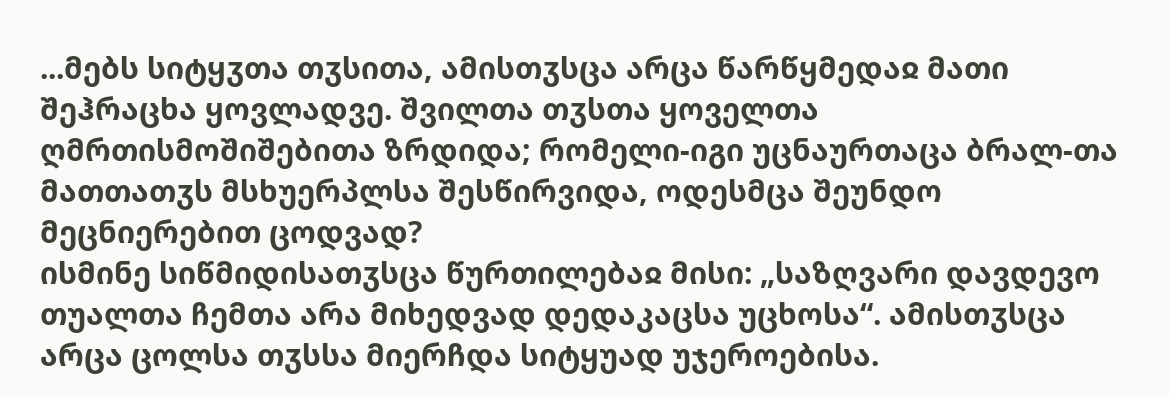...მებს სიტყჳთა თჳსითა, ამისთჳსცა არცა წარწყმედაჲ მათი შეჰრაცხა ყოვლადვე. შვილთა თჳსთა ყოველთა ღმრთისმოშიშებითა ზრდიდა; რომელი-იგი უცნაურთაცა ბრალ-თა მათთათჳს მსხუერპლსა შესწირვიდა, ოდესმცა შეუნდო მეცნიერებით ცოდვად?
ისმინე სიწმიდისათჳსცა წურთილებაჲ მისი: „საზღვარი დავდევო თუალთა ჩემთა არა მიხედვად დედაკაცსა უცხოსა“. ამისთჳსცა არცა ცოლსა თჳსსა მიერჩდა სიტყუად უჯეროებისა.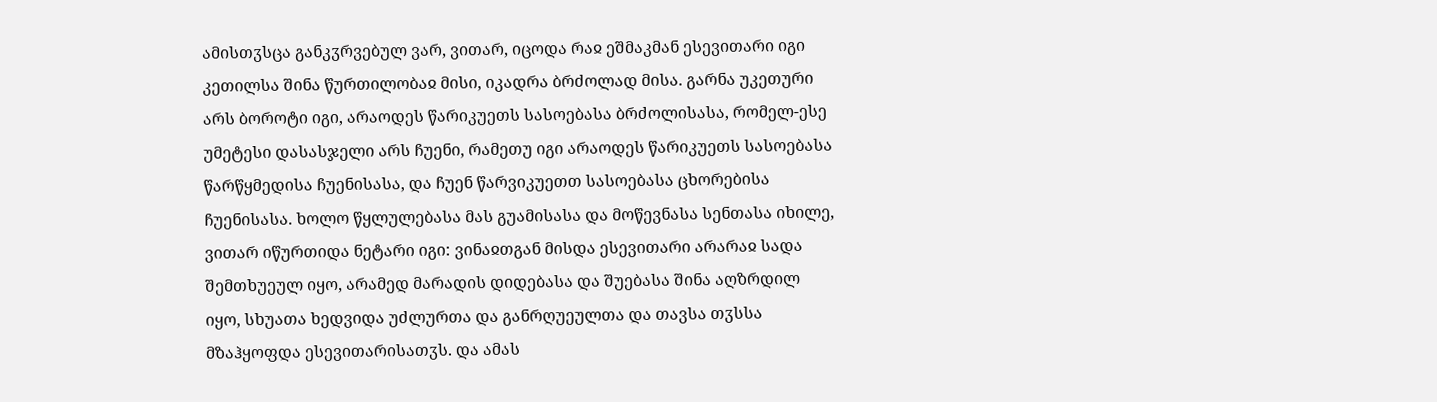ამისთჳსცა განკჳრვებულ ვარ, ვითარ, იცოდა რაჲ ეშმაკმან ესევითარი იგი კეთილსა შინა წურთილობაჲ მისი, იკადრა ბრძოლად მისა. გარნა უკეთური არს ბოროტი იგი, არაოდეს წარიკუეთს სასოებასა ბრძოლისასა, რომელ-ესე უმეტესი დასასჯელი არს ჩუენი, რამეთუ იგი არაოდეს წარიკუეთს სასოებასა წარწყმედისა ჩუენისასა, და ჩუენ წარვიკუეთთ სასოებასა ცხორებისა ჩუენისასა. ხოლო წყლულებასა მას გუამისასა და მოწევნასა სენთასა იხილე, ვითარ იწურთიდა ნეტარი იგი: ვინაჲთგან მისდა ესევითარი არარაჲ სადა შემთხუეულ იყო, არამედ მარადის დიდებასა და შუებასა შინა აღზრდილ იყო, სხუათა ხედვიდა უძლურთა და განრღუეულთა და თავსა თჳსსა მზაჰყოფდა ესევითარისათჳს. და ამას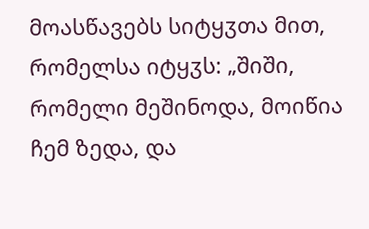მოასწავებს სიტყჳთა მით, რომელსა იტყჳს: „შიში, რომელი მეშინოდა, მოიწია ჩემ ზედა, და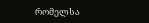რომელსა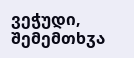ვეჭუდი, შემემთხჳა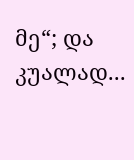მე“; და კუალად...